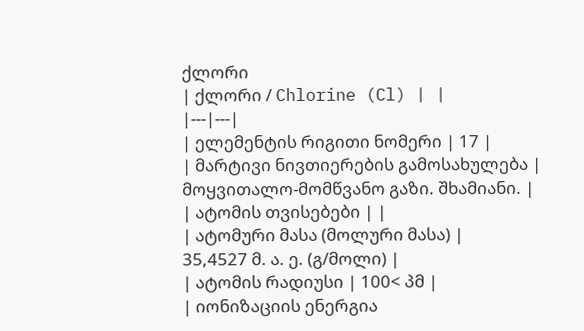ქლორი
| ქლორი / Chlorine (Cl) | |
|---|---|
| ელემენტის რიგითი ნომერი | 17 |
| მარტივი ნივთიერების გამოსახულება | მოყვითალო-მომწვანო გაზი. შხამიანი. |
| ატომის თვისებები | |
| ატომური მასა (მოლური მასა) |
35,4527 მ. ა. ე. (გ/მოლი) |
| ატომის რადიუსი | 100< პმ |
| იონიზაციის ენერგია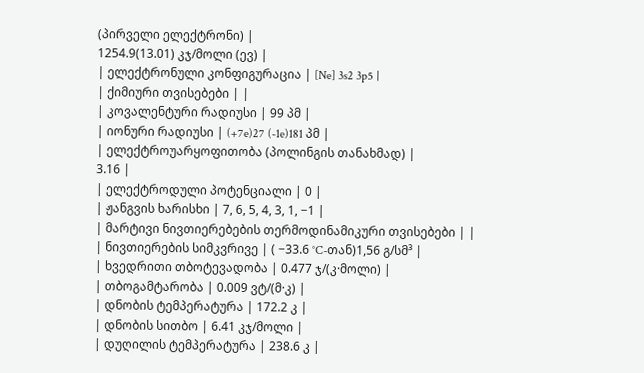(პირველი ელექტრონი) |
1254.9(13.01) კჯ/მოლი (ევ) |
| ელექტრონული კონფიგურაცია | [Ne] 3s2 3p5 |
| ქიმიური თვისებები | |
| კოვალენტური რადიუსი | 99 პმ |
| იონური რადიუსი | (+7e)27 (-1e)181 პმ |
| ელექტროუარყოფითობა (პოლინგის თანახმად) |
3.16 |
| ელექტროდული პოტენციალი | 0 |
| ჟანგვის ხარისხი | 7, 6, 5, 4, 3, 1, −1 |
| მარტივი ნივთიერებების თერმოდინამიკური თვისებები | |
| ნივთიერების სიმკვრივე | ( −33.6 °C-თან)1,56 გ/სმ³ |
| ხვედრითი თბოტევადობა | 0.477 ჯ/(კ·მოლი) |
| თბოგამტარობა | 0.009 ვტ/(მ·კ) |
| დნობის ტემპერატურა | 172.2 კ |
| დნობის სითბო | 6.41 კჯ/მოლი |
| დუღილის ტემპერატურა | 238.6 კ |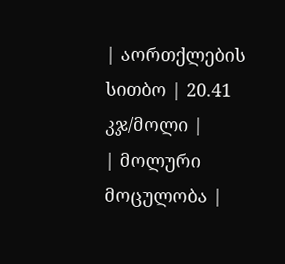| აორთქლების სითბო | 20.41 კჯ/მოლი |
| მოლური მოცულობა |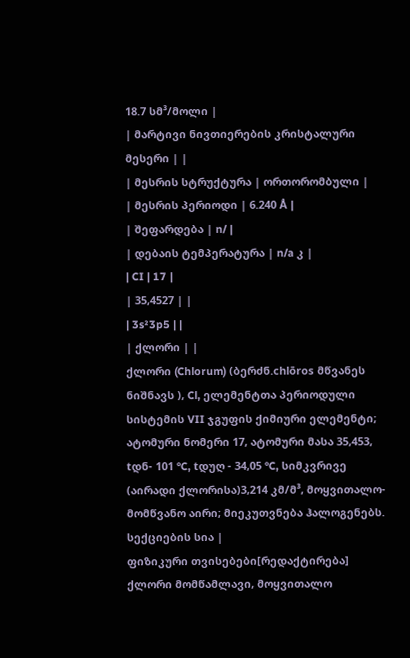18.7 სმ³/მოლი |
| მარტივი ნივთიერების კრისტალური მესერი | |
| მესრის სტრუქტურა | ორთორომბული |
| მესრის პერიოდი | 6.240 Å |
| შეფარდება | n/ |
| დებაის ტემპერატურა | n/a კ |
| CI | 17 |
| 35,4527 | |
| 3s²3p5 | |
| ქლორი | |
ქლორი (Chlorum) (ბერძნ.chlōros მწვანეს ნიშნავს ), Cl, ელემენტთა პერიოდული სისტემის VII ჯგუფის ქიმიური ელემენტი; ატომური ნომერი 17, ატომური მასა 35,453, tდნ- 101 °C, tდუღ - 34,05 °C, სიმკვრივე (აირადი ქლორისა)3,214 კმ/მ³, მოყვითალო-მომწვანო აირი; მიეკუთვნება ჰალოგენებს.
სექციების სია |
ფიზიკური თვისებები[რედაქტირება]
ქლორი მომწამლავი, მოყვითალო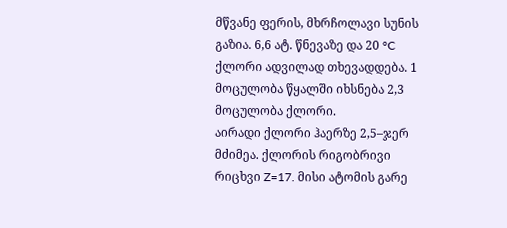მწვანე ფერის, მხრჩოლავი სუნის გაზია. 6,6 ატ. წნევაზე და 20 °C ქლორი ადვილად თხევადდება. 1 მოცულობა წყალში იხსნება 2,3 მოცულობა ქლორი.
აირადი ქლორი ჰაერზე 2,5–ჯერ მძიმეა. ქლორის რიგობრივი რიცხვი Z=17. მისი ატომის გარე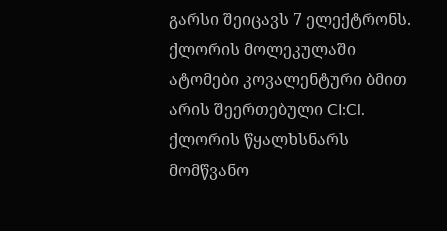გარსი შეიცავს 7 ელექტრონს. ქლორის მოლეკულაში ატომები კოვალენტური ბმით არის შეერთებული CI:Cl. ქლორის წყალხსნარს მომწვანო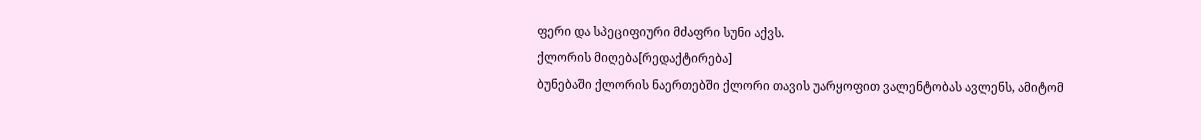ფერი და სპეციფიური მძაფრი სუნი აქვს.
ქლორის მიღება[რედაქტირება]
ბუნებაში ქლორის ნაერთებში ქლორი თავის უარყოფით ვალენტობას ავლენს, ამიტომ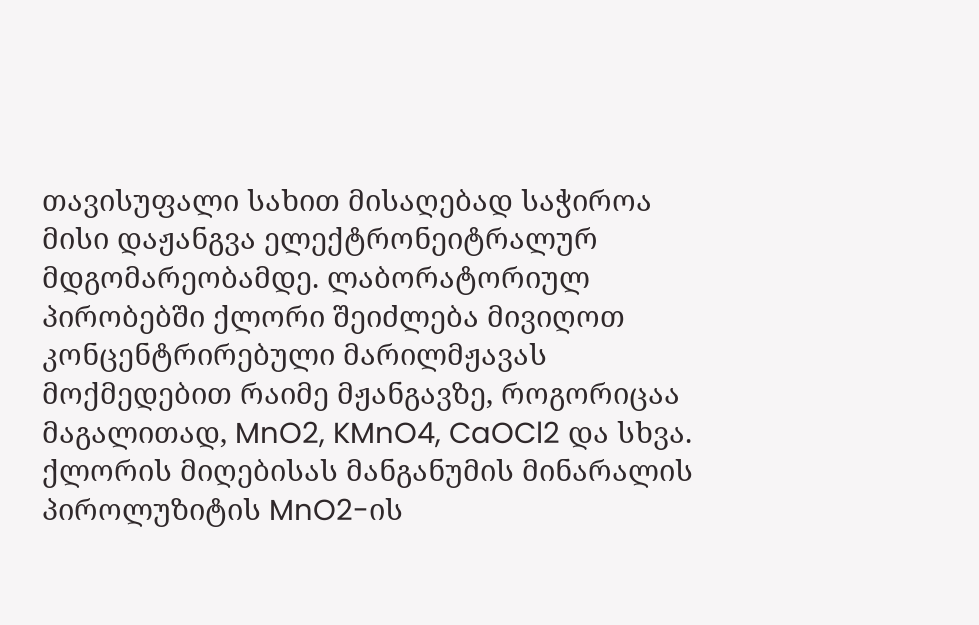თავისუფალი სახით მისაღებად საჭიროა მისი დაჟანგვა ელექტრონეიტრალურ მდგომარეობამდე. ლაბორატორიულ პირობებში ქლორი შეიძლება მივიღოთ კონცენტრირებული მარილმჟავას მოქმედებით რაიმე მჟანგავზე, როგორიცაა მაგალითად, MnO2, KMnO4, CaOCl2 და სხვა.
ქლორის მიღებისას მანგანუმის მინარალის პიროლუზიტის MnO2-ის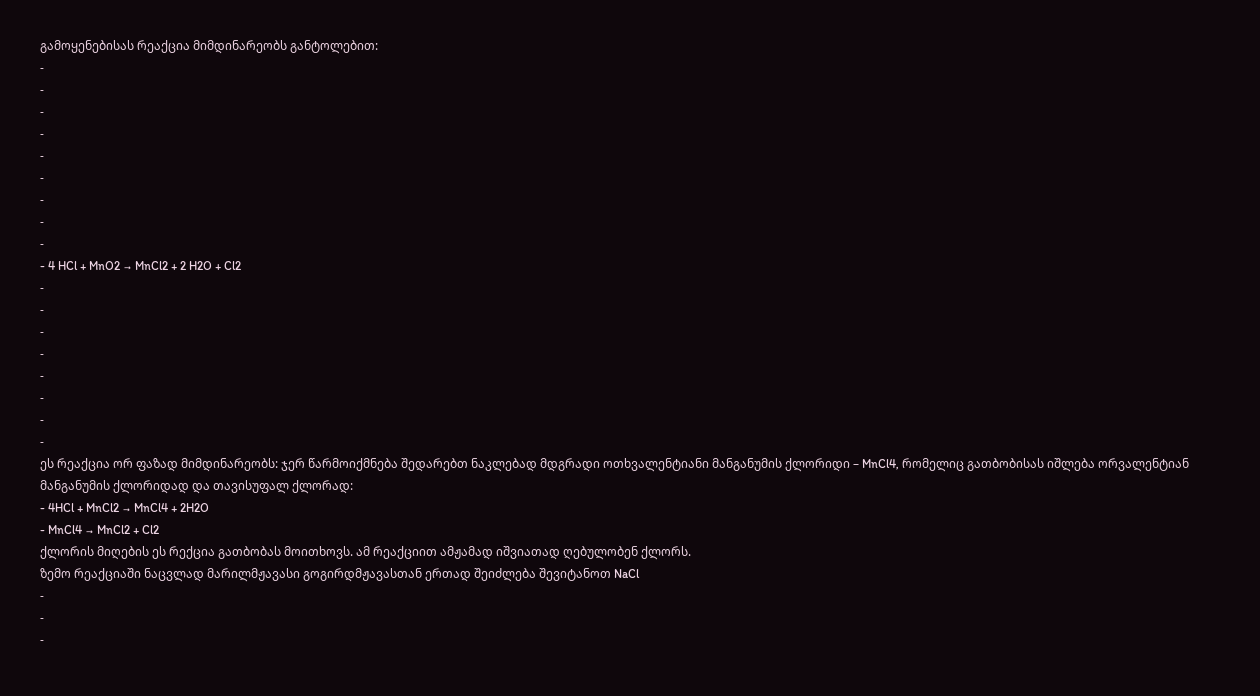გამოყენებისას რეაქცია მიმდინარეობს განტოლებით:
-
-
-
-
-
-
-
-
-
- 4 HCl + MnO2 → MnCl2 + 2 H2O + Cl2
-
-
-
-
-
-
-
-
ეს რეაქცია ორ ფაზად მიმდინარეობს: ჯერ წარმოიქმნება შედარებთ ნაკლებად მდგრადი ოთხვალენტიანი მანგანუმის ქლორიდი – MnCl4, რომელიც გათბობისას იშლება ორვალენტიან მანგანუმის ქლორიდად და თავისუფალ ქლორად:
- 4HCl + MnCl2 → MnCl4 + 2H2O
- MnCl4 → MnCl2 + Cl2
ქლორის მიღების ეს რექცია გათბობას მოითხოვს. ამ რეაქციით ამჟამად იშვიათად ღებულობენ ქლორს.
ზემო რეაქციაში ნაცვლად მარილმჟავასი გოგირდმჟავასთან ერთად შეიძლება შევიტანოთ NaCl
-
-
-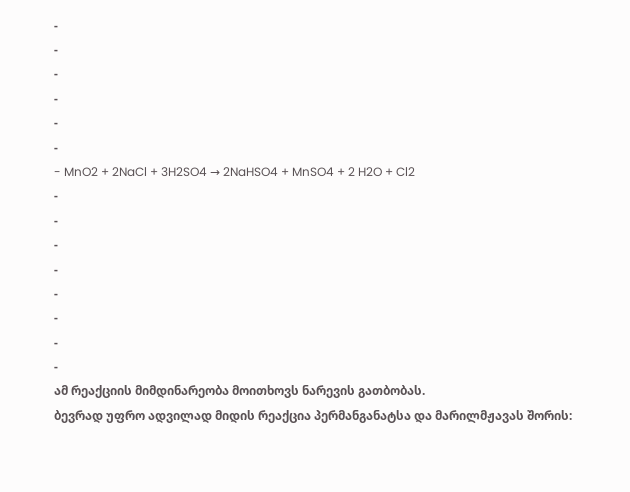-
-
-
-
-
-
- MnO2 + 2NaCl + 3H2SO4 → 2NaHSO4 + MnSO4 + 2 H2O + Cl2
-
-
-
-
-
-
-
-
ამ რეაქციის მიმდინარეობა მოითხოვს ნარევის გათბობას.
ბევრად უფრო ადვილად მიდის რეაქცია პერმანგანატსა და მარილმჟავას შორის: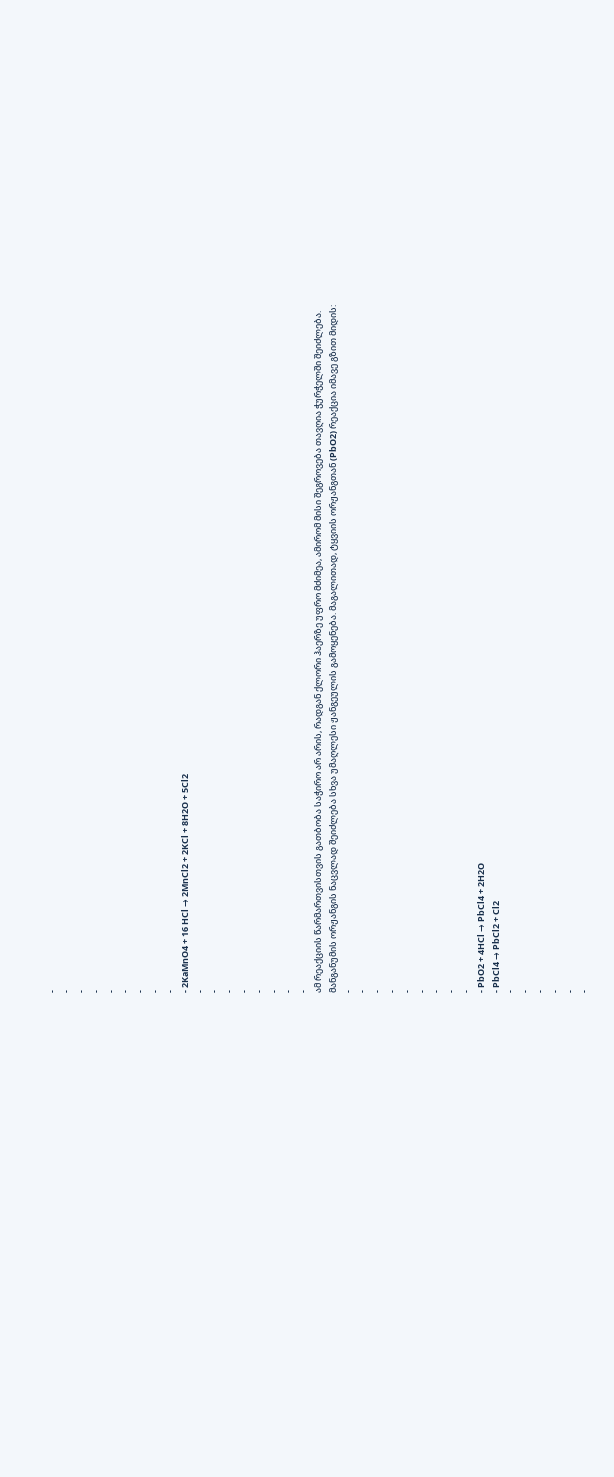-
-
-
-
-
-
-
-
-
- 2KaMnO4 + 16 HCl → 2MnCl2 + 2KCl + 8H2O + 5Cl2
-
-
-
-
-
-
-
-
ამ რეაქციის წარმართვისთვის გათბობა საჭირო არ არის, რადგან ქლორი ჰაერზე უფრო მძიმეა, ამირომ მისი შეგროვება თავღია ჭურჭელში შეიძლება.
მანგანუმის ორჟანგის ნაცვლად შეიძლება სხვა უმაღლესი ჟანგეულის გამოყენება. მაგალითად, ტყვიის ორჟანგთან (PbO2) რეაქცია იმავე გზით მიდის:
-
-
-
-
-
-
-
-
-
- PbO2 + 4HCl → PbCl4 + 2H2O
- PbCl4 → PbCl2 + Cl2
-
-
-
-
-
-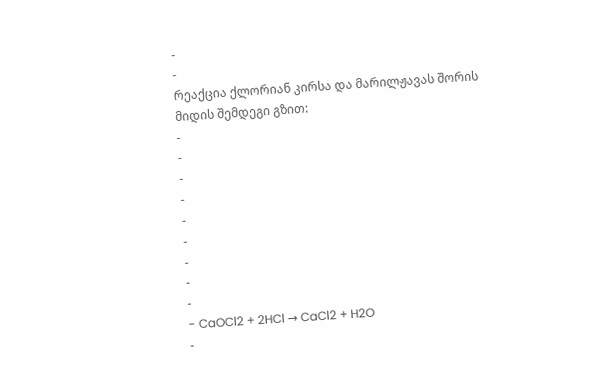-
-
რეაქცია ქლორიან კირსა და მარილჟავას შორის მიდის შემდეგი გზით:
-
-
-
-
-
-
-
-
-
- CaOCl2 + 2HCl → CaCl2 + H2O
-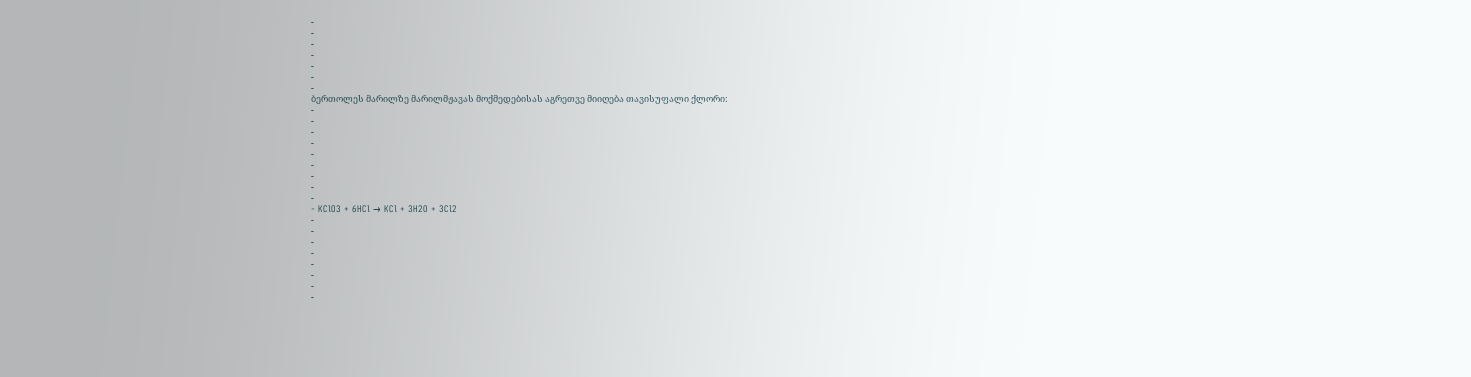-
-
-
-
-
-
-
ბერთოლეს მარილზე მარილმჟავას მოქმედებისას აგრეთვე მიიღება თავისუფალი ქლორი:
-
-
-
-
-
-
-
-
-
- KClO3 + 6HCl → KCl + 3H2O + 3Cl2
-
-
-
-
-
-
-
-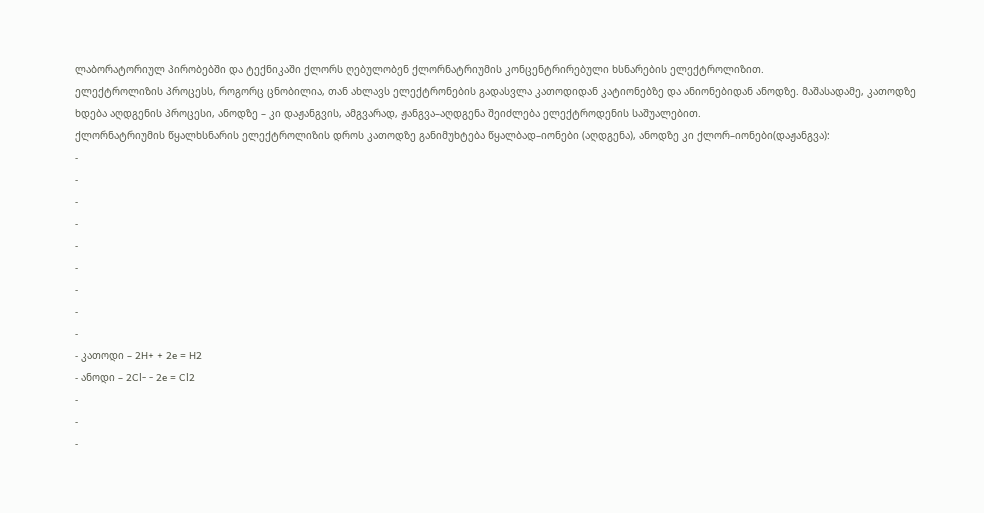ლაბორატორიულ პირობებში და ტექნიკაში ქლორს ღებულობენ ქლორნატრიუმის კონცენტრირებული ხსნარების ელექტროლიზით.
ელექტროლიზის პროცესს, როგორც ცნობილია, თან ახლავს ელექტრონების გადასვლა კათოდიდან კატიონებზე და ანიონებიდან ანოდზე. მაშასადამე, კათოდზე ხდება აღდგენის პროცესი, ანოდზე – კი დაჟანგვის, ამგვარად, ჟანგვა–აღდგენა შეიძლება ელექტროდენის საშუალებით.
ქლორნატრიუმის წყალხსნარის ელექტროლიზის დროს კათოდზე განიმუხტება წყალბად–იონები (აღდგენა), ანოდზე კი ქლორ–იონები(დაჟანგვა):
-
-
-
-
-
-
-
-
-
- კათოდი – 2H+ + 2e = H2
- ანოდი – 2Cl- - 2e = Cl2
-
-
-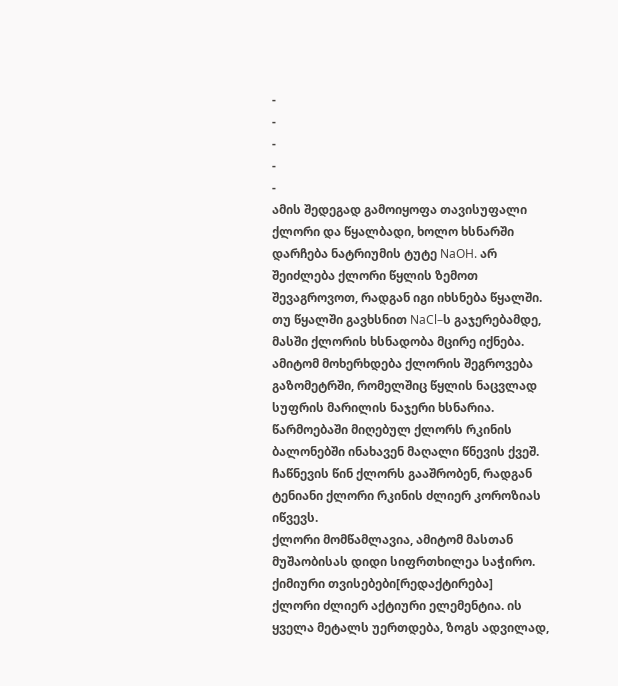-
-
-
-
-
ამის შედეგად გამოიყოფა თავისუფალი ქლორი და წყალბადი, ხოლო ხსნარში დარჩება ნატრიუმის ტუტე NaOH. არ შეიძლება ქლორი წყლის ზემოთ შევაგროვოთ, რადგან იგი იხსნება წყალში. თუ წყალში გავხსნით NaCl–ს გაჯერებამდე, მასში ქლორის ხსნადობა მცირე იქნება. ამიტომ მოხერხდება ქლორის შეგროვება გაზომეტრში, რომელშიც წყლის ნაცვლად სუფრის მარილის ნაჯერი ხსნარია.
წარმოებაში მიღებულ ქლორს რკინის ბალონებში ინახავენ მაღალი წნევის ქვეშ. ჩაწნევის წინ ქლორს გააშრობენ, რადგან ტენიანი ქლორი რკინის ძლიერ კოროზიას იწვევს.
ქლორი მომწამლავია, ამიტომ მასთან მუშაობისას დიდი სიფრთხილეა საჭირო.
ქიმიური თვისებები[რედაქტირება]
ქლორი ძლიერ აქტიური ელემენტია. ის ყველა მეტალს უერთდება, ზოგს ადვილად,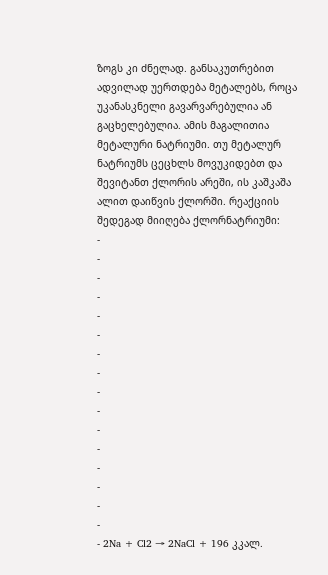ზოგს კი ძნელად. განსაკუთრებით ადვილად უერთდება მეტალებს, როცა უკანასკნელი გავარვარებულია ან გაცხელებულია. ამის მაგალითია მეტალური ნატრიუმი. თუ მეტალურ ნატრიუმს ცეცხლს მოვუკიდებთ და შევიტანთ ქლორის არეში, ის კაშკაშა ალით დაიწვის ქლორში. რეაქციის შედეგად მიიღება ქლორნატრიუმი:
-
-
-
-
-
-
-
-
-
-
-
-
-
-
-
-
- 2Na + Cl2 → 2NaCl + 196 კკალ.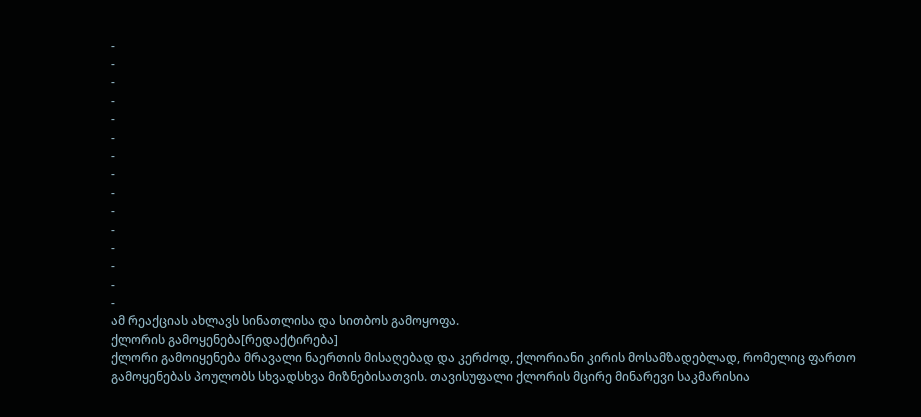-
-
-
-
-
-
-
-
-
-
-
-
-
-
-
ამ რეაქციას ახლავს სინათლისა და სითბოს გამოყოფა.
ქლორის გამოყენება[რედაქტირება]
ქლორი გამოიყენება მრავალი ნაერთის მისაღებად და კერძოდ, ქლორიანი კირის მოსამზადებლად, რომელიც ფართო გამოყენებას პოულობს სხვადსხვა მიზნებისათვის. თავისუფალი ქლორის მცირე მინარევი საკმარისია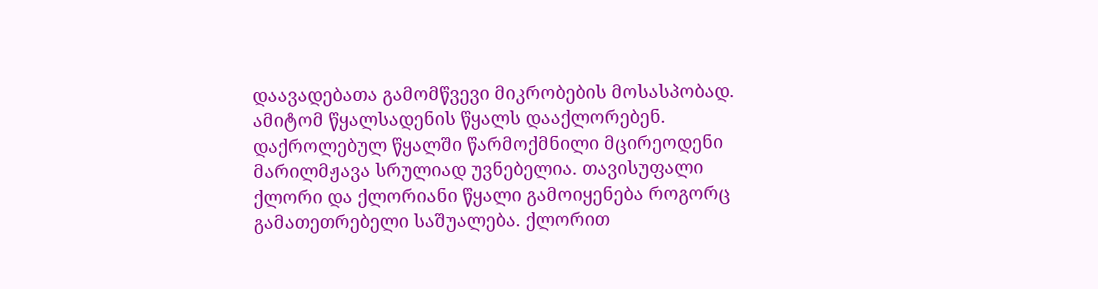დაავადებათა გამომწვევი მიკრობების მოსასპობად. ამიტომ წყალსადენის წყალს დააქლორებენ. დაქროლებულ წყალში წარმოქმნილი მცირეოდენი მარილმჟავა სრულიად უვნებელია. თავისუფალი ქლორი და ქლორიანი წყალი გამოიყენება როგორც გამათეთრებელი საშუალება. ქლორით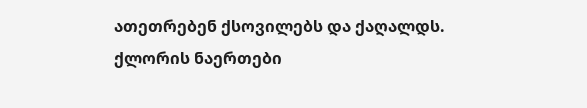ათეთრებენ ქსოვილებს და ქაღალდს. ქლორის ნაერთები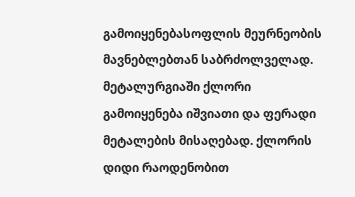გამოიყენებასოფლის მეურნეობის მავნებლებთან საბრძოლველად.
მეტალურგიაში ქლორი გამოიყენება იშვიათი და ფერადი მეტალების მისაღებად. ქლორის დიდი რაოდენობით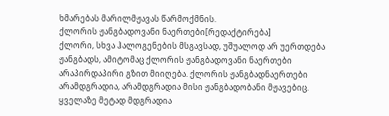ხმარებას მარილმჟავას წარმოქმნის.
ქლორის ჟანგბადოვანი ნაერთები[რედაქტირება]
ქლორი, სხვა ჰალოგენების მსგავსად, უშუალოდ არ უერთდება ჟანგბადს, ამიტომაც ქლორის ჟანგბადოვანი ნაერთები არაპირდაპირი გზით მიიღება. ქლორის ჟანგბადნაერთები არამდგრადია, არამდგრადია მისი ჟანგბადობანი მჟავებიც. ყველაზე მეტად მდგრადია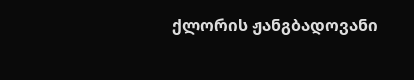ქლორის ჟანგბადოვანი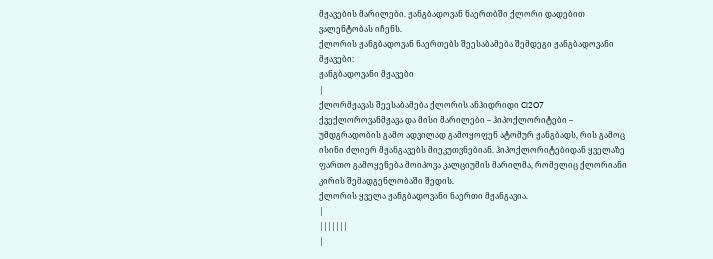მჟავების მარილები. ჟანგბადოვან ნაერთბში ქლორი დადებით ვალენტობას იჩენს.
ქლორის ჟანგბადოვან ნაერთებს შეესაბამება შემდეგი ჟანგბადოვანი მჟავები:
ჟანგბადოვანი მჟავები
|
ქლორმჟავას შეესაბამება ქლორის ანჰიდრიდი Cl2O7
ქვექლოროვანმჟავა და მისი მარილები – ჰიპოქლორიტები – უმდგრადობის გამო ადვილად გამოყოფენ ატომურ ჟანგბადს, რის გამოც ისინი ძლიერ მჟანგავებს მიეკუთვნებიან. ჰიპოქლორიტებიდან ყველაზე ფართო გამოყენება მოიპოვა კალციუმის მარილმა, რომელიც ქლორიანი კირის შემადგენლობაში შედის.
ქლორის ყველა ჟანგბადოვანი ნაერთი მჟანგავია.
|
|||||||
|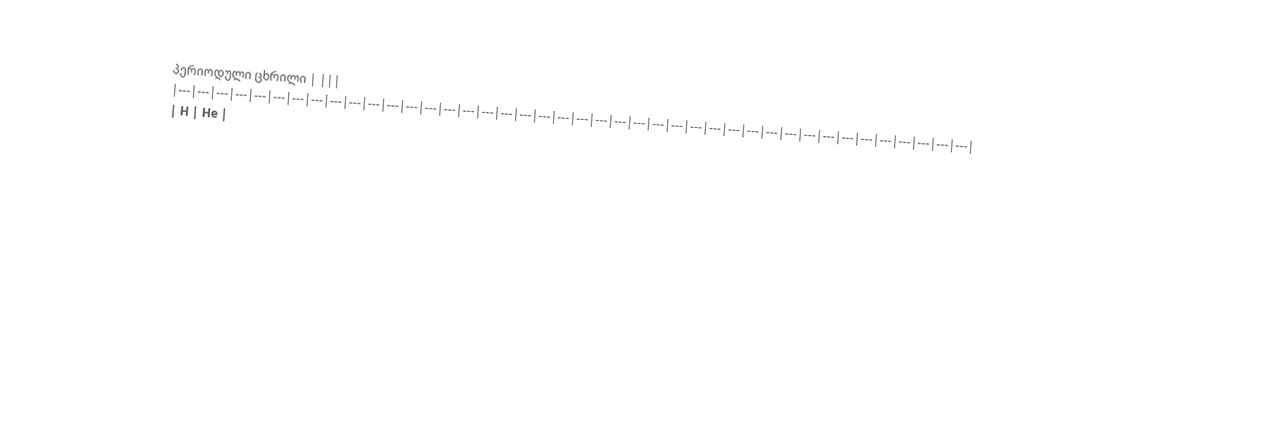პერიოდული ცხრილი | |||
|---|---|---|---|---|---|---|---|---|---|---|---|---|---|---|---|---|---|---|---|---|---|---|---|---|---|---|---|---|---|---|---|---|---|---|---|---|---|---|---|---|---|
| H | He |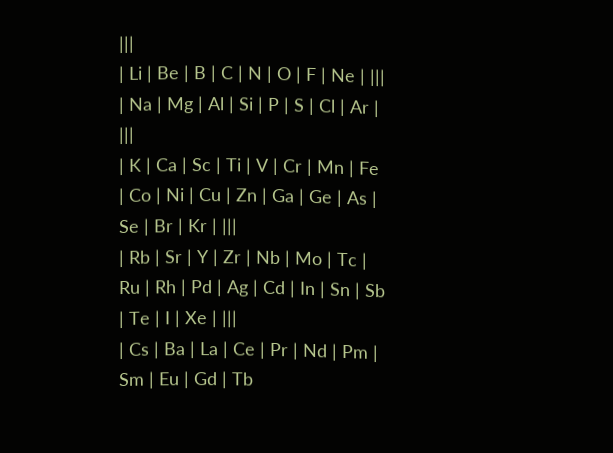|||
| Li | Be | B | C | N | O | F | Ne | |||
| Na | Mg | Al | Si | P | S | Cl | Ar | |||
| K | Ca | Sc | Ti | V | Cr | Mn | Fe | Co | Ni | Cu | Zn | Ga | Ge | As | Se | Br | Kr | |||
| Rb | Sr | Y | Zr | Nb | Mo | Tc | Ru | Rh | Pd | Ag | Cd | In | Sn | Sb | Te | I | Xe | |||
| Cs | Ba | La | Ce | Pr | Nd | Pm | Sm | Eu | Gd | Tb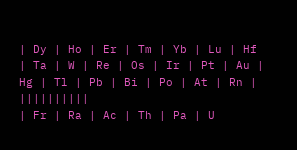| Dy | Ho | Er | Tm | Yb | Lu | Hf | Ta | W | Re | Os | Ir | Pt | Au | Hg | Tl | Pb | Bi | Po | At | Rn | ||||||||||
| Fr | Ra | Ac | Th | Pa | U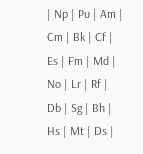| Np | Pu | Am | Cm | Bk | Cf | Es | Fm | Md | No | Lr | Rf | Db | Sg | Bh | Hs | Mt | Ds |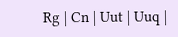Rg | Cn | Uut | Uuq |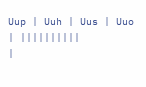Uup | Uuh | Uus | Uuo | ||||||||||
|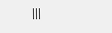|||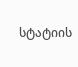სტატიის